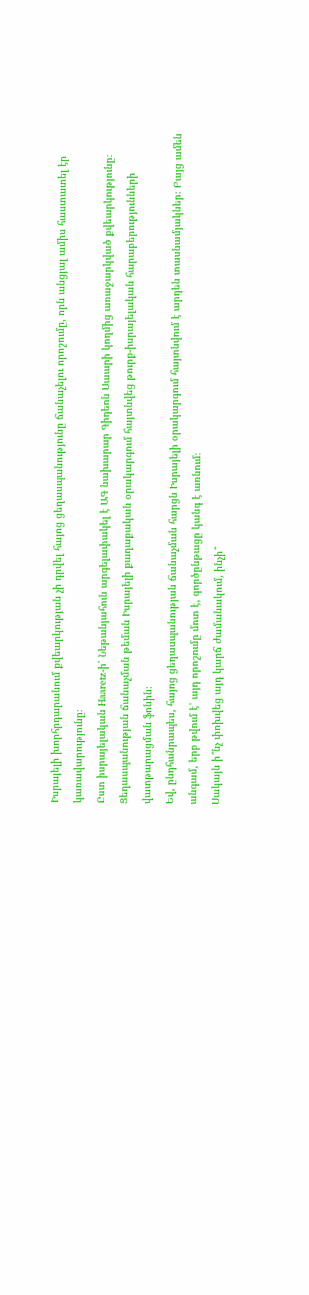Իսրայելի խորհրդարանում քվեարկության չի դրվել հայոց ցեղասպանությունը ճանաչելու որոշումը, որն անցյալ ամիս հաստատել էր կառավարությունը։
Ըստ իսրայելական Haaretz-ի՝ Նեթանյահուն արգելափակել է ԱԳ նախարար Գիդեոն Սաարի կողմից առաջարկված քվեարկությունը։
Ցեղասպանության ճանաչման թեման Իսրայելի քաղաքական օրակարգում հայտնվեց թուրք-իսրայելական հարաբերությունների վատթարացման ֆոնին։
Եվ, ընդհանրապես, հայոց ցեղասպանության ճանաչման հարցն Իսրայելի օրակարգում հայտնվում է արդեն տասնամյակներ։ Բայց ամեն անգամ, երբ թվում է՝ այդ որոշումը մոտ է, գործընթացը կանգ է առնում։
Սակայն ի՞նչ փոխվեց այդ կարճ ժամանակում, ինչի՞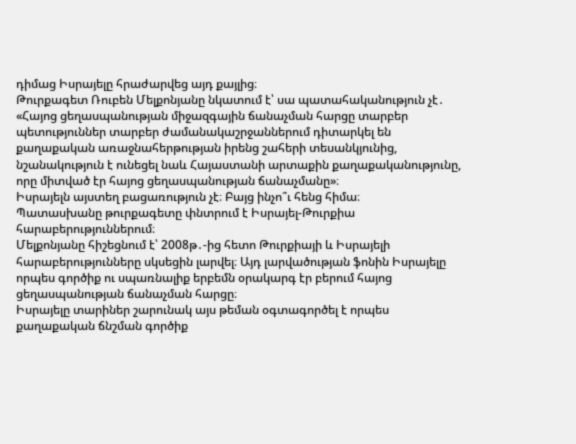դիմաց Իսրայելը հրաժարվեց այդ քայլից։
Թուրքագետ Ռուբեն Մելքոնյանը նկատում է՝ սա պատահականություն չէ․
«Հայոց ցեղասպանության միջազգային ճանաչման հարցը տարբեր պետություններ տարբեր ժամանակաշրջաններում դիտարկել են քաղաքական առաջնահերթության իրենց շահերի տեսանկյունից, նշանակություն է ունեցել նաև Հայաստանի արտաքին քաղաքականությունը, որը միտված էր հայոց ցեղասպանության ճանաչմանը»։
Իսրայելն այստեղ բացառություն չէ։ Բայց ինչո՞ւ հենց հիմա։
Պատասխանը թուրքագետը փնտրում է Իսրայել-Թուրքիա հարաբերություններում։
Մելքոնյանը հիշեցնում է՝ 2008թ․-ից հետո Թուրքիայի և Իսրայելի հարաբերությունները սկսեցին լարվել։ Այդ լարվածության ֆոնին Իսրայելը որպես գործիք ու սպառնալիք երբեմն օրակարգ էր բերում հայոց ցեղասպանության ճանաչման հարցը։
Իսրայելը տարիներ շարունակ այս թեման օգտագործել է որպես քաղաքական ճնշման գործիք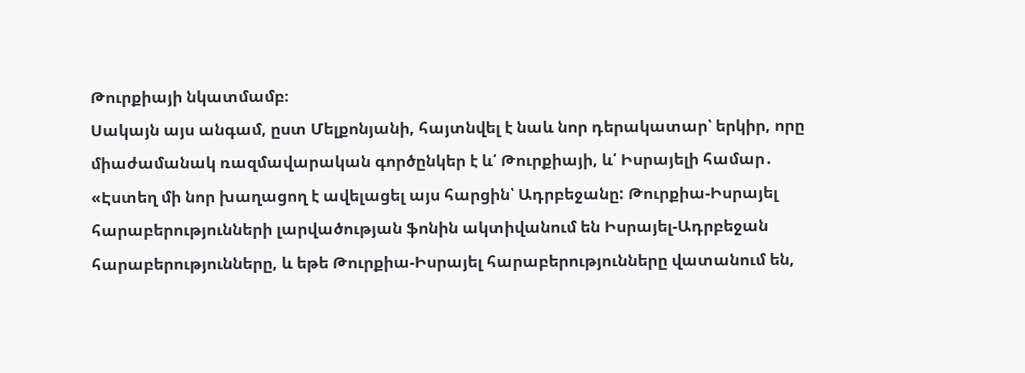Թուրքիայի նկատմամբ։
Սակայն այս անգամ, ըստ Մելքոնյանի, հայտնվել է նաև նոր դերակատար՝ երկիր, որը միաժամանակ ռազմավարական գործընկեր է և՛ Թուրքիայի, և՛ Իսրայելի համար․
«Էստեղ մի նոր խաղացող է ավելացել այս հարցին՝ Ադրբեջանը: Թուրքիա-Իսրայել հարաբերությունների լարվածության ֆոնին ակտիվանում են Իսրայել-Ադրբեջան հարաբերությունները, և եթե Թուրքիա-Իսրայել հարաբերությունները վատանում են,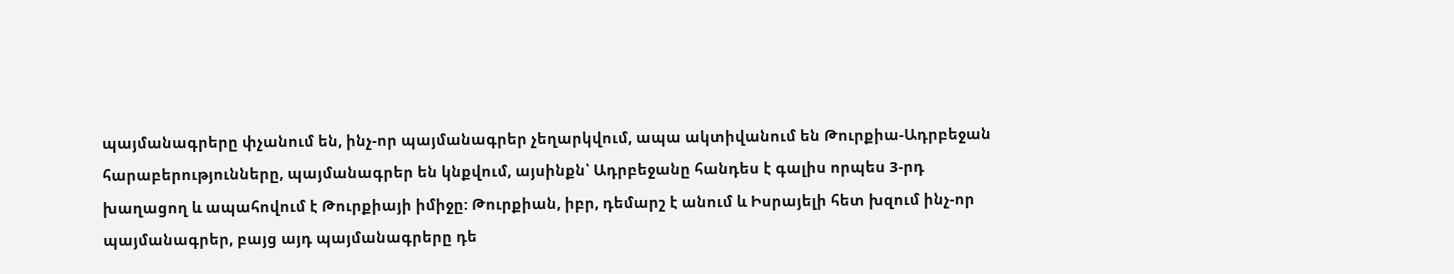պայմանագրերը փչանում են, ինչ-որ պայմանագրեր չեղարկվում, ապա ակտիվանում են Թուրքիա-Ադրբեջան հարաբերությունները, պայմանագրեր են կնքվում, այսինքն՝ Ադրբեջանը հանդես է գալիս որպես 3-րդ խաղացող և ապահովում է Թուրքիայի իմիջը: Թուրքիան, իբր, դեմարշ է անում և Իսրայելի հետ խզում ինչ-որ պայմանագրեր, բայց այդ պայմանագրերը դե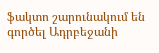ֆակտո շարունակում են գործել Ադրբեջանի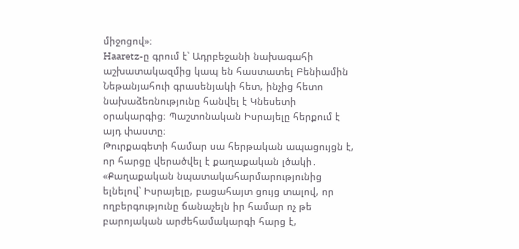միջոցով»։
Haaretz-ը գրում է՝ Ադրբեջանի նախագահի աշխատակազմից կապ են հաստատել Բենիամին Նեթանյահուի գրասենյակի հետ, ինչից հետո նախաձեռնությունը հանվել է Կնեսետի օրակարգից։ Պաշտոնական Իսրայելը հերքում է այդ փաստը։
Թուրքագետի համար սա հերթական ապացույցն է, որ հարցը վերածվել է քաղաքական լծակի․
«Քաղաքական նպատակահարմարությունից ելնելով՝ Իսրայելը, բացահայտ ցույց տալով, որ ողբերգությունը ճանաչելն իր համար ոչ թե բարոյական արժեհամակարգի հարց է,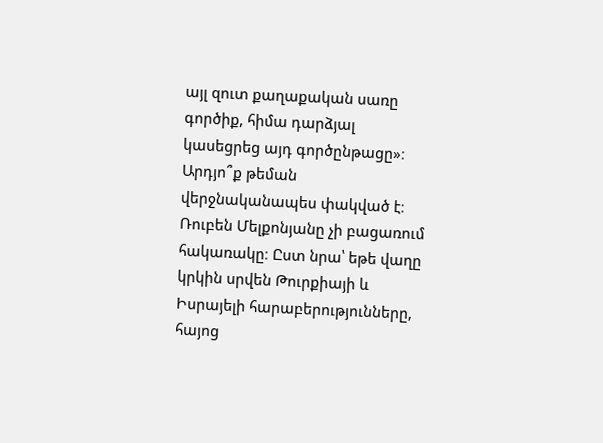այլ զուտ քաղաքական սառը գործիք, հիմա դարձյալ կասեցրեց այդ գործընթացը»։
Արդյո՞ք թեման վերջնականապես փակված է։ Ռուբեն Մելքոնյանը չի բացառում հակառակը։ Ըստ նրա՝ եթե վաղը կրկին սրվեն Թուրքիայի և Իսրայելի հարաբերությունները, հայոց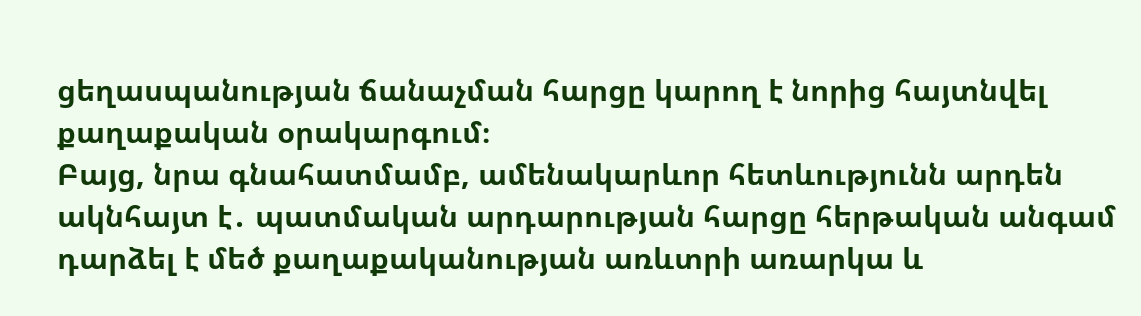ցեղասպանության ճանաչման հարցը կարող է նորից հայտնվել քաղաքական օրակարգում։
Բայց, նրա գնահատմամբ, ամենակարևոր հետևությունն արդեն ակնհայտ է․ պատմական արդարության հարցը հերթական անգամ դարձել է մեծ քաղաքականության առևտրի առարկա և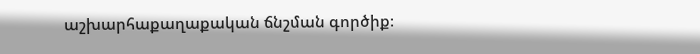աշխարհաքաղաքական ճնշման գործիք։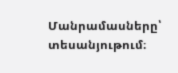Մանրամասները՝ տեսանյութում։